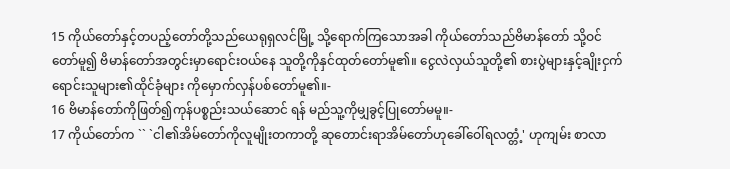15 ကိုယ်တော်နှင့်တပည့်တော်တို့သည်ယေရုရှလင်မြို့ သို့ရောက်ကြသောအခါ ကိုယ်တော်သည်ဗိမာန်တော် သို့ဝင်တော်မူ၍ ဗိမာန်တော်အတွင်းမှာရောင်းဝယ်နေ သူတို့ကိုနှင်ထုတ်တော်မူ၏။ ငွေလဲလှယ်သူတို့၏ စားပွဲများနှင့်ချိုးငှက်ရောင်းသူများ၏ထိုင်ခုံများ ကိုမှောက်လှန်ပစ်တော်မူ၏။-
16 ဗိမာန်တော်ကိုဖြတ်၍ကုန်ပစ္စည်းသယ်ဆောင် ရန် မည်သူ့ကိုမျှခွင့်ပြုတော်မမူ။-
17 ကိုယ်တော်က `` `ငါ၏အိမ်တော်ကိုလူမျိုးတကာတို့ ဆုတောင်းရာအိမ်တော်ဟုခေါ်ဝေါ်ရလတ္တံ့' ဟုကျမ်း စာလာ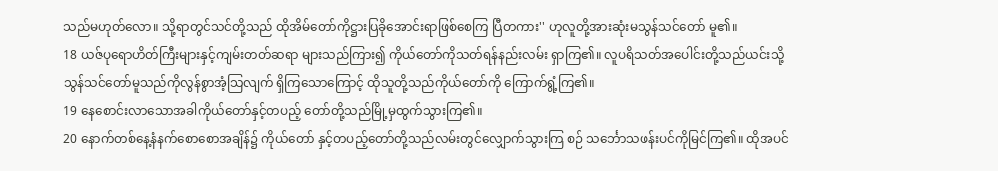သည်မဟုတ်လော။ သို့ရာတွင်သင်တို့သည် ထိုအိမ်တော်ကိုဋ္ဌားပြခိုအောင်းရာဖြစ်စေကြ ပြီတကား'' ဟုလူတို့အားဆုံးမသွန်သင်တော် မူ၏။
18 ယဇ်ပုရောဟိတ်ကြီးများနှင့်ကျမ်းတတ်ဆရာ များသည်ကြား၍ ကိုယ်တော်ကိုသတ်ရန်နည်းလမ်း ရှာကြ၏။ လူပရိသတ်အပေါင်းတို့သည်ယင်းသို့ သွန်သင်တော်မူသည်ကိုလွန်စွာအံ့သြလျက် ရှိကြသောကြောင့် ထိုသူတို့သည်ကိုယ်တော်ကို ကြောက်ရွံ့ကြ၏။
19 နေစောင်းလာသောအခါကိုယ်တော်နှင့်တပည့် တော်တို့သည်မြို့မှထွက်သွားကြ၏။
20 နောက်တစ်နေ့နံနက်စောစောအချိန်၌ ကိုယ်တော် နှင့်တပည့်တော်တို့သည်လမ်းတွင်လျှောက်သွားကြ စဉ် သင်္ဘောသဖန်းပင်ကိုမြင်ကြ၏။ ထိုအပင်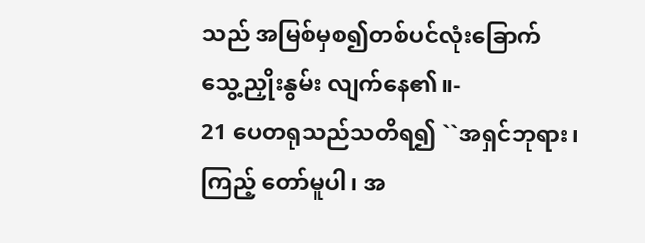သည် အမြစ်မှစ၍တစ်ပင်လုံးခြောက်သွေ့ညှိုးနွမ်း လျက်နေ၏။-
21 ပေတရုသည်သတိရ၍ ``အရှင်ဘုရား၊ ကြည့် တော်မူပါ၊ အ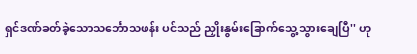ရှင်ဒဏ်ခတ်ခဲ့သောသင်္ဘောသဖန်း ပင်သည် ညှိုးနွမ်းခြောက်သွေ့သွားချေပြီ'' ဟု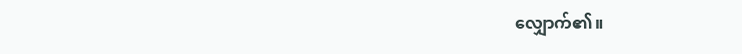လျှောက်၏။